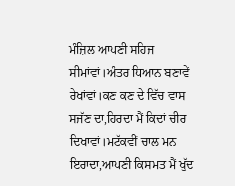ਮੰਜ਼ਿਲ ਆਪਣੀ ਸਹਿਜ ਸੀਮਾਂਵਾਂ।ਅੰਤਰ ਧਿਆਨ ਬਣਾਵੇਂ ਰੇਖਾਂਵਾਂ।ਕਣ ਕਣ ਦੇ ਵਿੱਚ ਵਾਸ ਸਜੱਣ ਦਾ,ਹਿਰਦਾ ਮੈਂ ਕਿਦਾਂ ਚੀਰ ਦਿਖਾਵਾਂ।ਮਟੱਕਵੀਂ ਚਾਲ ਮਨ ਇਰਾਦਾ,ਆਪਣੀ ਕਿਸਮਤ ਮੈਂ ਖੁੱਦ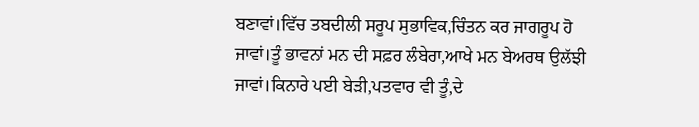ਬਣਾਵਾਂ।ਵਿੱਚ ਤਬਦੀਲੀ ਸਰੂਪ ਸੁਭਾਵਿਕ,ਚਿੰਤਨ ਕਰ ਜਾਗਰੂਪ ਹੋ ਜਾਵਾਂ।ਤੂੰ ਭਾਵਨਾਂ ਮਨ ਦੀ ਸਫ਼ਰ ਲੰਬੇਰਾ,ਆਖੇ ਮਨ ਬੇਅਰਥ ਉਲੱਝੀ ਜਾਵਾਂ।ਕਿਨਾਰੇ ਪਈ ਬੇੜੀ,ਪਤਵਾਰ ਵੀ ਤੂੰ,ਦੇ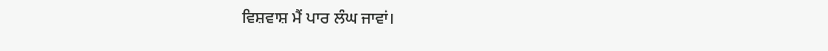ਵਿਸ਼ਵਾਸ਼ ਮੈਂ ਪਾਰ ਲੰਘ ਜਾਵਾਂ।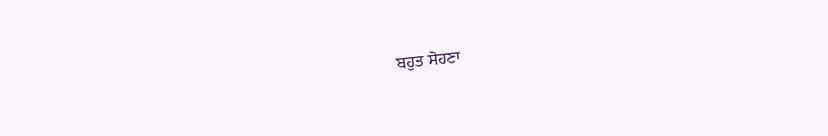ਬਹੁਤ ਸੋਹਣਾ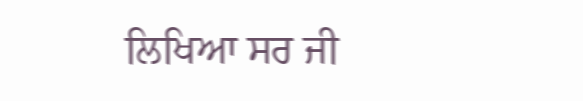ਲਿਖਿਆ ਸਰ ਜੀ